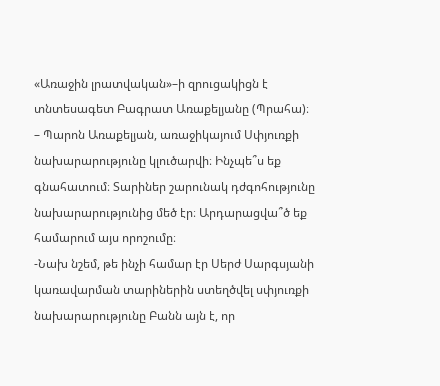«Առաջին լրատվական»–ի զրուցակիցն է տնտեսագետ Բագրատ Առաքելյանը (Պրահա)։
– Պարոն Առաքելյան, առաջիկայում Սփյուռքի նախարարությունը կլուծարվի։ Ինչպե՞ս եք գնահատում։ Տարիներ շարունակ դժգոհությունը նախարարությունից մեծ էր։ Արդարացվա՞ծ եք համարում այս որոշումը։
-Նախ նշեմ, թե ինչի համար էր Սերժ Սարգսյանի կառավարման տարիներին ստեղծվել սփյուռքի նախարարությունը Բանն այն է, որ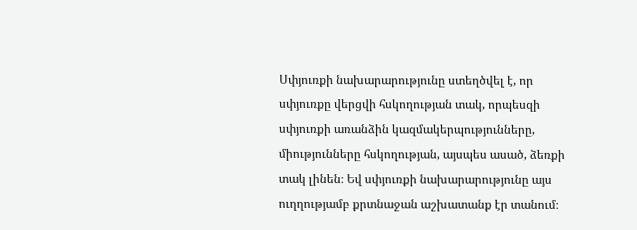Սփյուռքի նախարարությունը ստեղծվել է, որ սփյուռքը վերցվի հսկողության տակ, որպեսզի սփյուռքի առանձին կազմակերպությունները, միությունները հսկողության, այսպես ասած, ձեռքի տակ լինեն։ Եվ սփյուռքի նախարարությունը այս ուղղությամբ քրտնաջան աշխատանք էր տանում։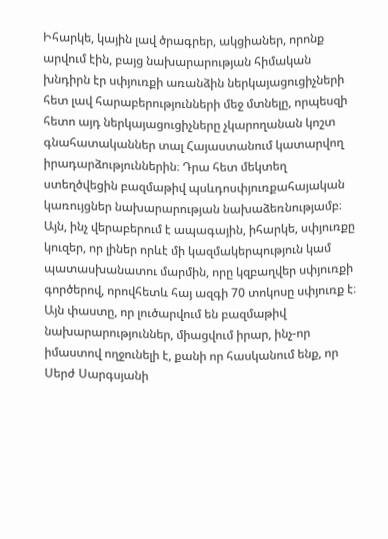Իհարկե, կային լավ ծրագրեր, ակցիաներ, որոնք արվում էին, բայց նախարարության հիմական խնդիրն էր սփյուռքի առանձին ներկայացուցիչների հետ լավ հարաբերությունների մեջ մտնելը, որպեսզի հետո այդ ներկայացուցիչները չկարողանան կոշտ գնահատականներ տալ Հայաստանում կատարվող իրադարձություններին։ Դրա հետ մեկտեղ ստեղծվեցին բազմաթիվ պսևդոսփյուռքահայական կառույցներ նախարարության նախաձեռնությամբ։
Այն, ինչ վերաբերում է ապագային, իհարկե, սփյուռքը կուզեր, որ լիներ որևէ մի կազմակերպություն կամ պատասխանատու մարմին, որը կզբաղվեր սփյուռքի գործերով, որովհետև հայ ազգի 70 տոկոսը սփյուռք է։ Այն փաստը, որ լուծարվում են բազմաթիվ նախարարություններ, միացվում իրար, ինչ-որ իմաստով ողջունելի է, քանի որ հասկանում ենք, որ Սերժ Սարգսյանի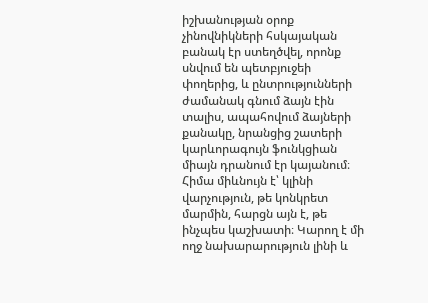իշխանության օրոք չինովնիկների հսկայական բանակ էր ստեղծվել, որոնք սնվում են պետբյուջեի փողերից, և ընտրությունների ժամանակ գնում ձայն էին տալիս, ապահովում ձայների քանակը, նրանցից շատերի կարևորագույն ֆունկցիան միայն դրանում էր կայանում։ Հիմա միևնույն է՝ կլինի վարչություն, թե կոնկրետ մարմին, հարցն այն է, թե ինչպես կաշխատի։ Կարող է մի ողջ նախարարություն լինի և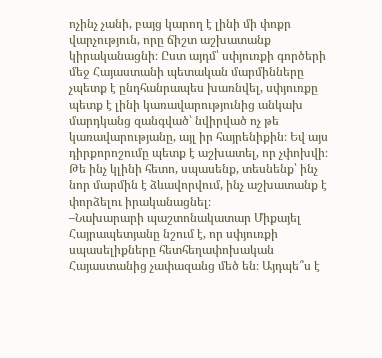ոչինչ չանի, բայց կարող է լինի մի փոքր վարչություն, որը ճիշտ աշխատանք կիրականացնի։ Ըստ այդմ՝ սփյուռքի գործերի մեջ Հայաստանի պետական մարմինները չպետք է ընդհանրապես խառնվել, սփյուռքը պետք է լինի կառավարությունից անկախ մարդկանց զանգված՝ նվիրված ոչ թե կառավարությանը, այլ իր հայրենիքին։ Եվ այս դիրքորոշումը պետք է աշխատել, որ չփոխվի։ Թե ինչ կլինի հետո, սպասենք, տեսնենք՝ ինչ նոր մարմին է ձևավորվում, ինչ աշխատանք է փորձելու իրականացնել։
–Նախարարի պաշտոնակատար Միքայել Հայրապետյանը նշում է, որ սփյուռքի սպասելիքները հետհեղափոխական Հայաստանից չափազանց մեծ են։ Այդպե՞ս է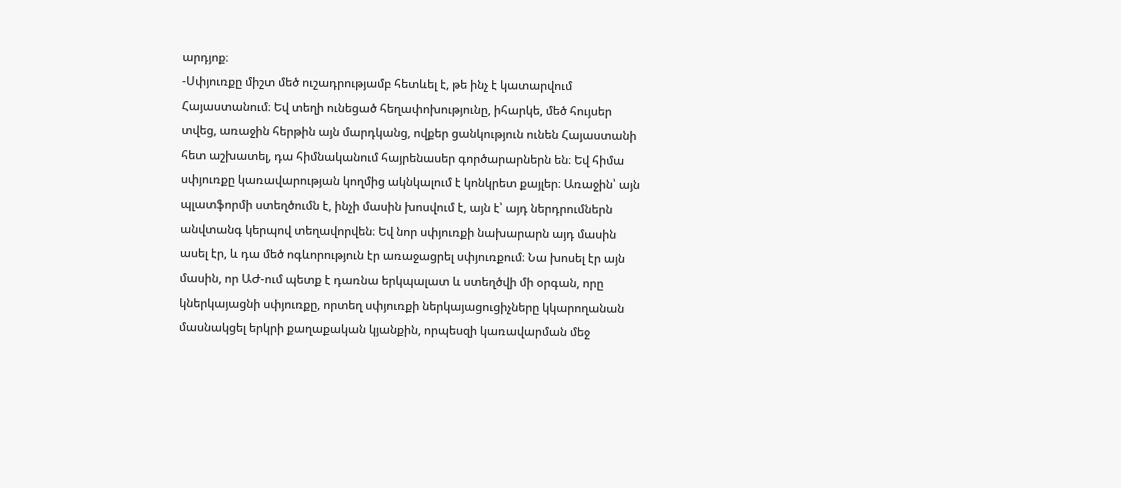արդյոք։
-Սփյուռքը միշտ մեծ ուշադրությամբ հետևել է, թե ինչ է կատարվում Հայաստանում։ Եվ տեղի ունեցած հեղափոխությունը, իհարկե, մեծ հույսեր տվեց, առաջին հերթին այն մարդկանց, ովքեր ցանկություն ունեն Հայաստանի հետ աշխատել, դա հիմնականում հայրենասեր գործարարներն են։ Եվ հիմա սփյուռքը կառավարության կողմից ակնկալում է կոնկրետ քայլեր։ Առաջին՝ այն պլատֆորմի ստեղծումն է, ինչի մասին խոսվում է, այն է՝ այդ ներդրումներն անվտանգ կերպով տեղավորվեն։ Եվ նոր սփյուռքի նախարարն այդ մասին ասել էր, և դա մեծ ոգևորություն էր առաջացրել սփյուռքում։ Նա խոսել էր այն մասին, որ ԱԺ-ում պետք է դառնա երկպալատ և ստեղծվի մի օրգան, որը կներկայացնի սփյուռքը, որտեղ սփյուռքի ներկայացուցիչները կկարողանան մասնակցել երկրի քաղաքական կյանքին, որպեսզի կառավարման մեջ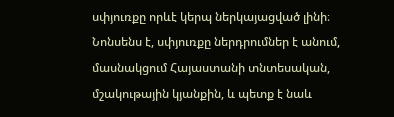սփյուռքը որևէ կերպ ներկայացված լինի։ Նոնսենս է, սփյուռքը ներդրումներ է անում, մասնակցում Հայաստանի տնտեսական, մշակութային կյանքին, և պետք է նաև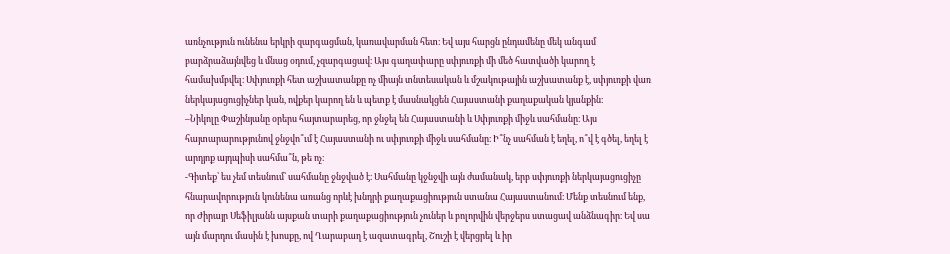առնչություն ունենա երկրի զարգացման, կառավարման հետ։ Եվ այս հարցն ընդամենը մեկ անգամ բարձրաձայնվեց և մնաց օդում, չզարգացավ։ Այս գաղափարը սփյուռքի մի մեծ հատվածի կարող է համախմբվել։ Սփյուռքի հետ աշխատանքը ոչ միայն տնտեսական և մշակութային աշխատանք է, սփյուռքի վառ ներկայացուցիչներ կան, ովքեր կարող են և պետք է մասնակցեն Հայաստանի քաղաքական կյանքին։
–Նիկոլը Փաշինյանը օրերս հայտարարեց, որ ջնջել են Հայաստանի և Սփյուռքի միջև սահմանը։ Այս հայտարարությունով ջնջվո՞ւմ է Հայաստանի ու սփյուռքի միջև սահմանը։ Ի՞նչ սահման է եղել, ո՞վ է գծել, եղել է արդյոք այդպիսի սահմա՞ն, թե ոչ։
-Գիտեք՝ ես չեմ տեսնում՝ սահմանը ջնջված է։ Սահմանը կջնջվի այն ժամանակ, երբ սփյուռքի ներկայացուցիչը հնարավորություն կունենա առանց որևէ խնդրի քաղաքացիություն ստանա Հայաստանում։ Մենք տեսնում ենք, որ Ժիրայր Սեֆիլյանն այսքան տարի քաղաքացիություն չուներ և բոլորվին վերջերս ստացավ անձնագիր։ Եվ սա այն մարդու մասին է խոսքը, ով Ղարաբաղ է ազատագրել, Շուշի է վերցրել և իր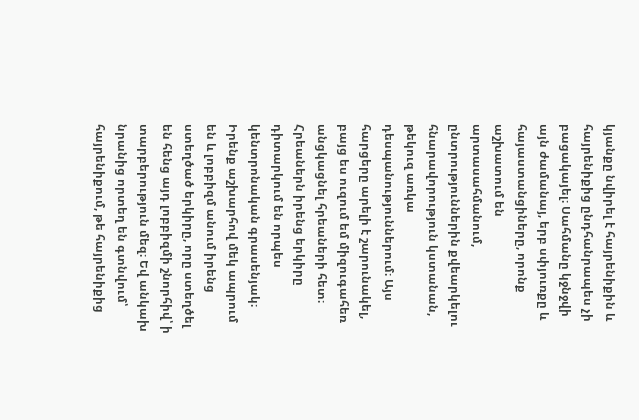կյանքը նվիրել է հայրենիքին և հայրենիքից ընդհանրապես չի բացակայել։ Սահմանը կջնջվի այն ժամանայ, երբ սփյուռքը և հայաստանցիները, որոնք աշխատում են արտասահմանում, ընտրություններին քվեարկելու հնարավորություն կստանան, թեկուզ առկա դեսպանություններում։ Այս հարցերը արելի է շարունակել, բայց ես ուզում եմ միզուգահեռ անցկացնել հրեաների հետ։ Հրեաներն իրենց երկիրը դիտարկում են որպես կենտրոնական գրասենյակ։ Իրենք աշխարհով մեկ ապրում են և լոբբիզմ անում իրենց ստեղծած երկիրը, որը ստեղծել են հենց այդ լոբբիզմի շնորհիվ՝ ի տարբերություն մեզ։ Եվ անկախ նրանից որտեղ են գտնվում՝ հայրենիքում, թե հայրենիքից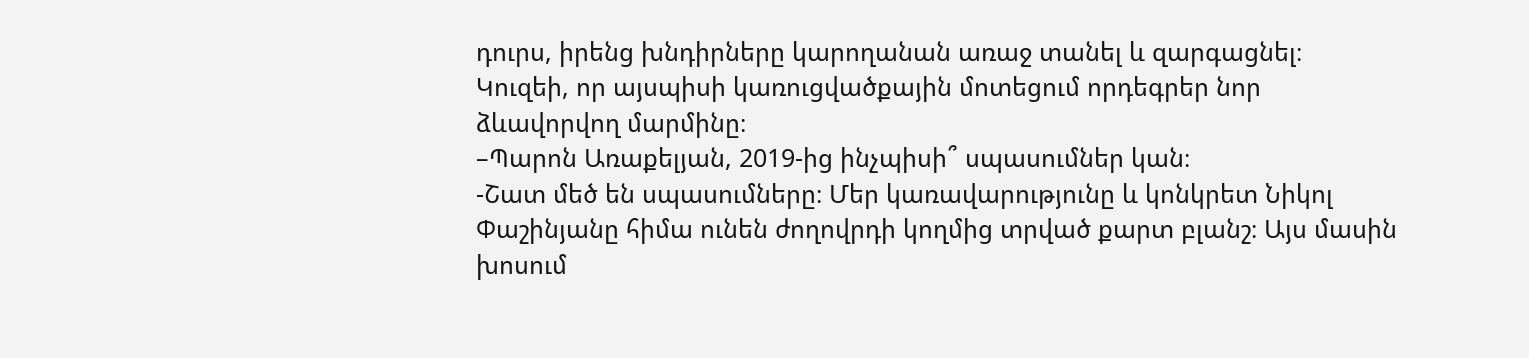դուրս, իրենց խնդիրները կարողանան առաջ տանել և զարգացնել։ Կուզեի, որ այսպիսի կառուցվածքային մոտեցում որդեգրեր նոր ձևավորվող մարմինը։
–Պարոն Առաքելյան, 2019-ից ինչպիսի՞ սպասումներ կան։
-Շատ մեծ են սպասումները։ Մեր կառավարությունը և կոնկրետ Նիկոլ Փաշինյանը հիմա ունեն ժողովրդի կողմից տրված քարտ բլանշ։ Այս մասին խոսում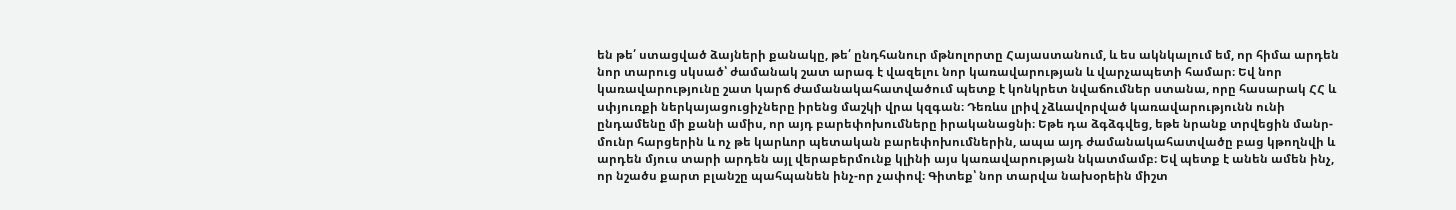են թե՛ ստացված ձայների քանակը, թե՛ ընդհանուր մթնոլորտը Հայաստանում, և ես ակնկալում եմ, որ հիմա արդեն նոր տարուց սկսած՝ ժամանակ շատ արագ է վազելու նոր կառավարության և վարչապետի համար։ Եվ նոր կառավարությունը շատ կարճ ժամանակահատվածում պետք է կոնկրետ նվաճումներ ստանա, որը հասարակ ՀՀ և սփյուռքի ներկայացուցիչները իրենց մաշկի վրա կզգան։ Դեռևս լրիվ չձևավորված կառավարությունն ունի ընդամենը մի քանի ամիս, որ այդ բարեփոխումները իրականացնի։ Եթե դա ձգձգվեց, եթե նրանք տրվեցին մանր-մունր հարցերին և ոչ թե կարևոր պետական բարեփոխումներին, ապա այդ ժամանակահատվածը բաց կթողնվի և արդեն մյուս տարի արդեն այլ վերաբերմունք կլինի այս կառավարության նկատմամբ։ Եվ պետք է անեն ամեն ինչ, որ նշածս քարտ բլանշը պահպանեն ինչ-որ չափով։ Գիտեք՝ նոր տարվա նախօրեին միշտ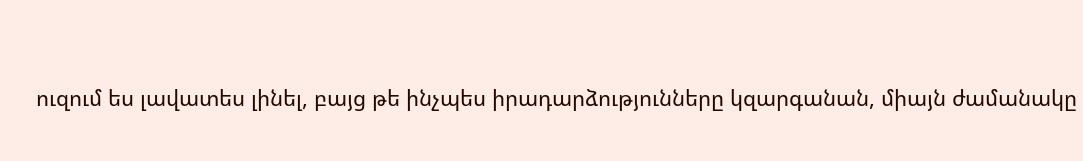ուզում ես լավատես լինել, բայց թե ինչպես իրադարձությունները կզարգանան, միայն ժամանակը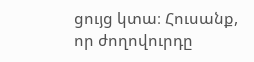ցույց կտա։ Հուսանք, որ ժողովուրդը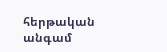հերթական անգամ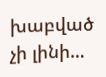խաբված չի լինի…